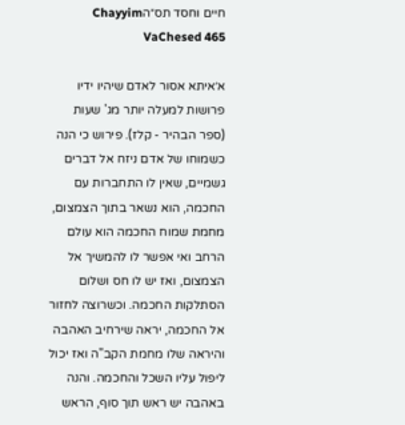חיים וחסד תס״הChayyim VaChesed 465

א׳איתא אסור לאדם שיהיו ידיו פרושות למעלה יותר מג' שעות (ספר הבהיר - קלז). פירוש כי הנה כשמוחו של אדם ניזח אל דברים גשמיים, שאין לו התחברות עם החכמה, הוא נשאר בתוך הצמצום, מחמת שמוח החכמה הוא עולם הרחב ואי אפשר לו להמשיך אל הצמצום, ואז יש לו חס ושלום הסתלקות החכמה. וכשרוצה לחזור אל החכמה, יראה שירחיב האהבה והיראה שלו מחמת הקב"ה ואז יכול ליפול עליו השכל והחכמה. והנה באהבה יש ראש תוך סוף, הראש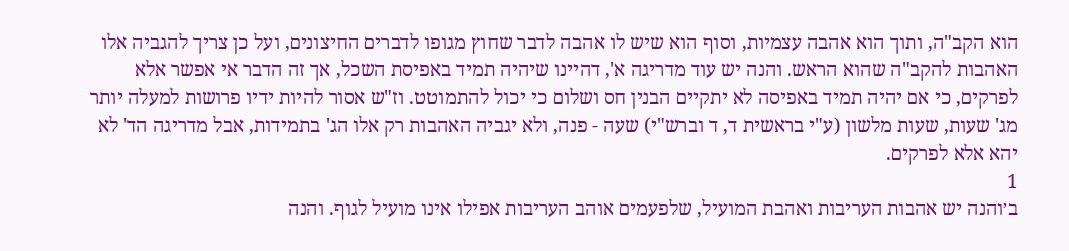הוא הקב"ה, ותוך הוא אהבה עצמיות, וסוף הוא שיש לו אהבה לדבר שחוץ מגופו לדברים החיצונים, ועל כן צריך להגביה אלו האהבות להקב"ה שהוא הראש. והנה יש עוד מדריגה א', דהיינו שיהיה תמיד באפיסת השכל, אך זה הדבר אי אפשר אלא לפרקים, כי אם יהיה תמיד באפיסה לא יתקיים הבנין חס ושלום כי יכול להתמוטט. וז"ש אסור להיות ידיו פרושות למעלה יותר מג' שעות, שעות מלשון (ע"י בראשית ד, ד וברש"י) שעה - פנה, ולא יגביה האהבות רק אלו הג' בתמידות, אבל מדריגה הד' לא יהא אלא לפרקים.
1
ב׳והנה יש אהבות העריבות ואהבת המועיל, שלפעמים אוהב העריבות אפילו אינו מועיל לגוף. והנה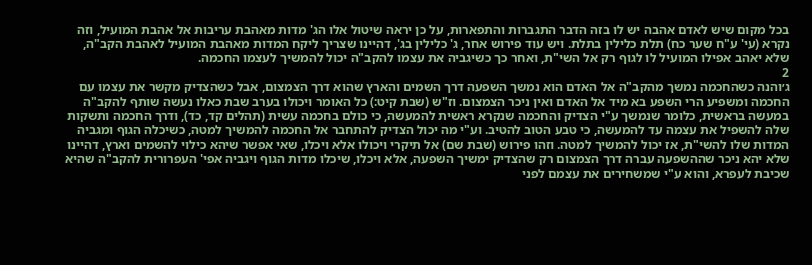בכל מקום שיש לאדם אהבה יש לו בזה הדבר התגברות והתפארות, על כן יראה שיטול אלו הג' מדות מאהבת עריבות אל אהבת המועיל, וזה נקרא (עי' ע"ח שער כח) תלת כלילין בתלת. ויש עוד פירוש אחר, ג' כלילין בג', דהיינו שצריך ליקח המדות מאהבת המועיל לאהבת הקב"ה, שלא יאהב אפילו המועיל לו לגוף רק אל השי"ת, ואחר כך כשיגביה את עצמו להקב"ה יכול להמשיך לעצמו החכמה.
2
ג׳והנה כשהחכמה נמשך מהקב"ה אל האדם הוא נמשך השפעה דרך השמים והארץ שהוא דרך הצמצום, אבל כשהצדיק מקשר את עצמו עם החכמה ומשפיע הרי השפע בא מיד אל האדם ואין ניכר הצמצום. וז"ש (שבת קיט:) כל האומר ויכולו בערב שבת כאלו נעשה שותף להקב"ה במעשה בראשית, כלומר שנמשך ע"י הצדיק והחכמה שנקרא ראשית להמעשה, כי כולם בחכמה עשית (תהלים קד, כד), ודרך החכמה ותשקות שלה להשפיל את עצמה עד להמעשה, כי טבע הטוב להטיב. וע"י מה יכול הצדיק להתחבר אל החכמה להמשיך למטה, כשיכלה הגוף ומגביה המדות שלו להשי"ת, אז יכול להמשיך למטה. וזהו פירוש (שבת שם) אל תיקרי ויכולו אלא ויכלו, שאי אפשר שיהא כילוי להשמים וארץ, דהיינו שלא יהא ניכר שההשפעה עברה דרך הצמצום רק שהצדיק ימשיך השפעה, אלא ויכלו, שיכלו מדות הגוף ויגביה אפי' העפרורית להקב"ה שהיא שכיבת לעפרא, והוא ע"י שמשחירים את עצמם לפני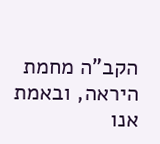הקב"ה מחמת היראה, ובאמת אנו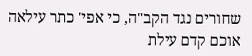שחורים נגד הקב"ה, כי אפי' כתר עילאה אוכם קדם עילת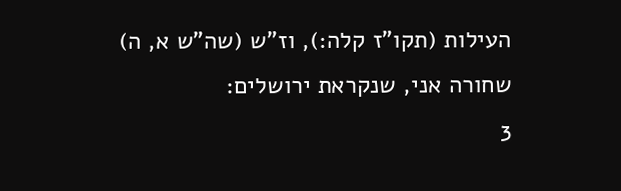העילות (תקו"ז קלה:), וז"ש (שה"ש א, ה) שחורה אני, שנקראת ירושלים:
3